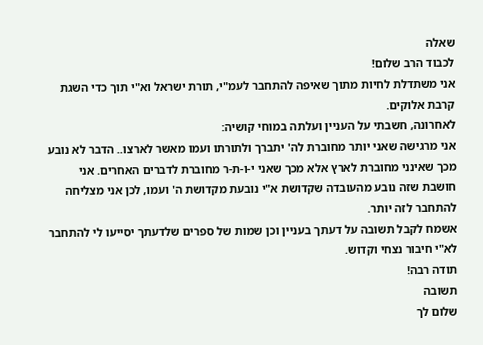שאלה
לכבוד הרב שלום!
אני משתדלת לחיות מתוך שאיפה להתחבר לעמ"י, תורת ישראל וא"י תוך כדי השגת קרבת אלוקים.
לאחרונה, חשבתי על העניין ועלתה במוחי קושיה:
אני מרגישה שאני יותר מחוברת לה' יתברך ולתורתו ועמו מאשר לארצו.. הדבר לא נובע מכך שאינני מחוברת לארץ אלא מכך שאני י-ו-ת-ר מחוברת לדברים האחרים. אני חושבת שזה נובע מהעובדה שקדושת א"י נובעת מקדושת ה' ועמו, לכן אני מצליחה להתחבר לזה יותר.
אשמח לקבל תשובה על דעתך בעניין וכן שמות של ספרים שלדעתך יסייעו לי להתחבר לא"י חיבור נצחי וקדוש.
תודה רבה!
תשובה
שלום לך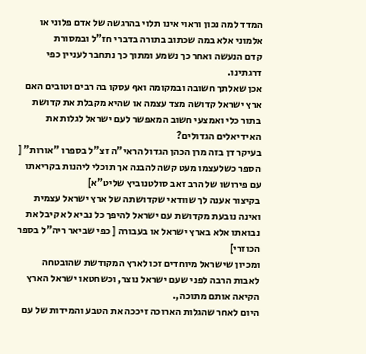המדד למה נכון וראוי אינו תלוי בהרגשה של אדם פלוני או אלמוני אלא במה שכתוב בתורה בדברי חז"ל ובמסורת
קדם הנעשה ואחר כך נשמע ומתוך כך נתחבר לעניין כפי דרגתינו.
אכן שאלתך חשובה ובמקומה ואף עסקו בה רבים וטובים האם ארץ ישראל קדושה מצד עצמה או שהיא מקבלת את קדושת בתור כלי ואמצעי חשוב המאפשר לעם ישראל לגלות את האידיאלים הגדולים?
בעיקר דן בזה מרן הכהן הגדול הראי"ה זצ"ל בספרו "אורות" [ הספר כשלעצמו מעט קשה להבנה אך תוכלי ליהנות בקריאתו עם פירושו של הרב זאב סולטנוביץ שליט"א]
בקיצור אענה לך שוודאי שקדושתה של ארץ ישראל עצמית ואינה נובעת מקדושת עם ישראל להיפך כל נביא לא קיבל את נבואתו אלא בארץ ישראל או בעבורה [ כפי שביאר ריה"ל בספר הכוזרי]
ומכיון שישראל מיוחדים זכו לארץ המקודשת שהובטחה לאבות הרבה לפני שעם ישראל נוצר, וכשחטאו ישראל הארץ הקיאה אותם מתוכה,.
היום לאחר שהגלות הארוכה זיככה את הטבע והמידות של עם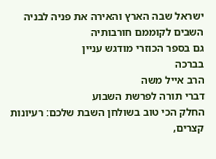ישראל שבה הארץ והאירה את פניה לבניה השבים לקוממם חורבותיה
גם בספר הכוזרי מודגש עניין
בברכה
הרב אייל משה
דברי תורה לפרשת השבוע
החלק הכי טוב בשולחן השבת שלכם: רעיונות קצרים,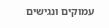עמוקים ונגישים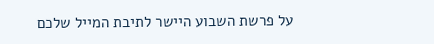על פרשת השבוע היישר לתיבת המייל שלכם